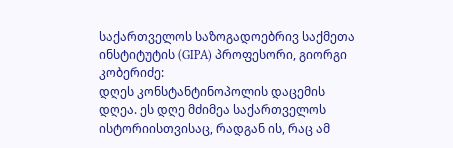საქართველოს საზოგადოებრივ საქმეთა ინსტიტუტის (GIPA) პროფესორი, გიორგი კობერიძე:
დღეს კონსტანტინოპოლის დაცემის დღეა. ეს დღე მძიმეა საქართველოს ისტორიისთვისაც, რადგან ის, რაც ამ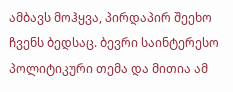ამბავს მოჰყვა, პირდაპირ შეეხო ჩვენს ბედსაც. ბევრი საინტერესო პოლიტიკური თემა და მითია ამ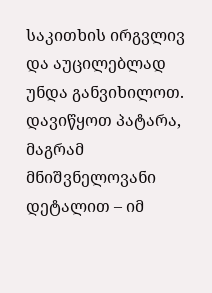საკითხის ირგვლივ და აუცილებლად უნდა განვიხილოთ. დავიწყოთ პატარა, მაგრამ მნიშვნელოვანი დეტალით – იმ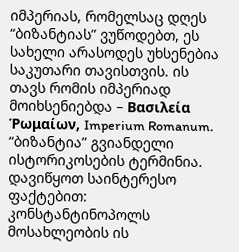იმპერიას, რომელსაც დღეს “ბიზანტიას” ვუწოდებთ, ეს სახელი არასოდეს უხსენებია საკუთარი თავისთვის. ის თავს რომის იმპერიად მოიხსენიებდა – Βασιλεία Ῥωμαίων, Imperium Romanum. “ბიზანტია” გვიანდელი ისტორიკოსების ტერმინია.
დავიწყოთ საინტერესო ფაქტებით: კონსტანტინოპოლს მოსახლეობის ის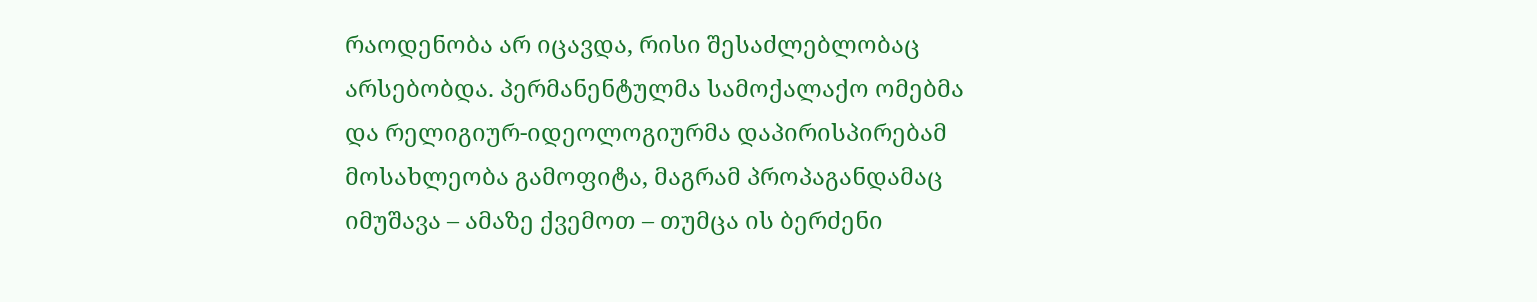რაოდენობა არ იცავდა, რისი შესაძლებლობაც არსებობდა. პერმანენტულმა სამოქალაქო ომებმა და რელიგიურ-იდეოლოგიურმა დაპირისპირებამ მოსახლეობა გამოფიტა, მაგრამ პროპაგანდამაც იმუშავა – ამაზე ქვემოთ – თუმცა ის ბერძენი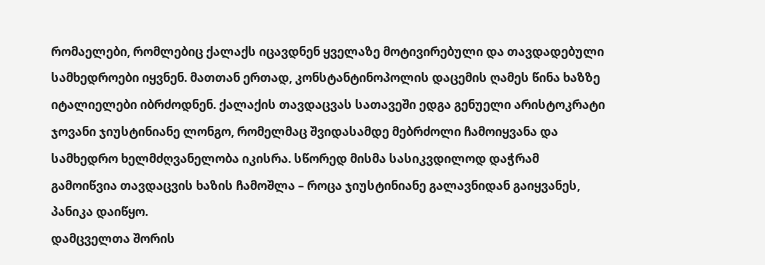რომაელები, რომლებიც ქალაქს იცავდნენ ყველაზე მოტივირებული და თავდადებული სამხედროები იყვნენ. მათთან ერთად, კონსტანტინოპოლის დაცემის ღამეს წინა ხაზზე იტალიელები იბრძოდნენ. ქალაქის თავდაცვას სათავეში ედგა გენუელი არისტოკრატი ჯოვანი ჯიუსტინიანე ლონგო, რომელმაც შვიდასამდე მებრძოლი ჩამოიყვანა და სამხედრო ხელმძღვანელობა იკისრა. სწორედ მისმა სასიკვდილოდ დაჭრამ გამოიწვია თავდაცვის ხაზის ჩამოშლა – როცა ჯიუსტინიანე გალავნიდან გაიყვანეს, პანიკა დაიწყო.
დამცველთა შორის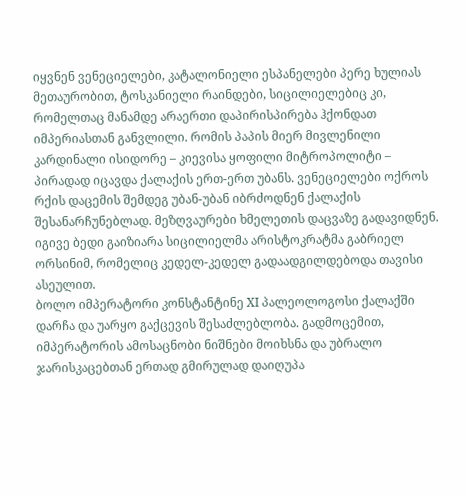იყვნენ ვენეციელები, კატალონიელი ესპანელები პერე ხულიას მეთაურობით, ტოსკანიელი რაინდები, სიცილიელებიც კი, რომელთაც მანამდე არაერთი დაპირისპირება ჰქონდათ იმპერიასთან განვლილი. რომის პაპის მიერ მივლენილი კარდინალი ისიდორე – კიევისა ყოფილი მიტროპოლიტი – პირადად იცავდა ქალაქის ერთ-ერთ უბანს. ვენეციელები ოქროს რქის დაცემის შემდეგ უბან-უბან იბრძოდნენ ქალაქის შესანარჩუნებლად. მეზღვაურები ხმელეთის დაცვაზე გადავიდნენ. იგივე ბედი გაიზიარა სიცილიელმა არისტოკრატმა გაბრიელ ორსინიმ, რომელიც კედელ-კედელ გადაადგილდებოდა თავისი ასეულით.
ბოლო იმპერატორი კონსტანტინე XI პალეოლოგოსი ქალაქში დარჩა და უარყო გაქცევის შესაძლებლობა. გადმოცემით, იმპერატორის ამოსაცნობი ნიშნები მოიხსნა და უბრალო ჯარისკაცებთან ერთად გმირულად დაიღუპა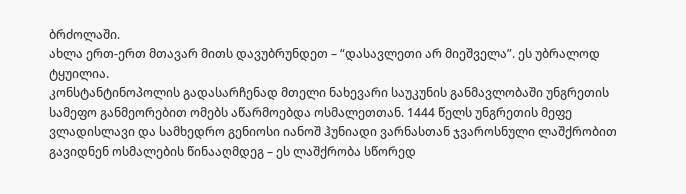ბრძოლაში.
ახლა ერთ-ერთ მთავარ მითს დავუბრუნდეთ – “დასავლეთი არ მიეშველა”. ეს უბრალოდ ტყუილია.
კონსტანტინოპოლის გადასარჩენად მთელი ნახევარი საუკუნის განმავლობაში უნგრეთის სამეფო განმეორებით ომებს აწარმოებდა ოსმალეთთან. 1444 წელს უნგრეთის მეფე ვლადისლავი და სამხედრო გენიოსი იანოშ ჰუნიადი ვარნასთან ჯვაროსნული ლაშქრობით გავიდნენ ოსმალების წინააღმდეგ – ეს ლაშქრობა სწორედ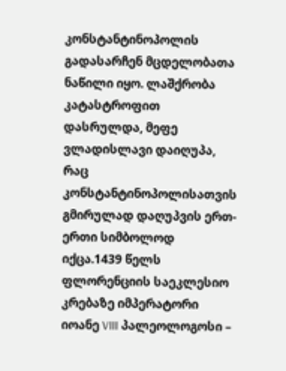კონსტანტინოპოლის გადასარჩენ მცდელობათა ნაწილი იყო. ლაშქრობა კატასტროფით დასრულდა, მეფე ვლადისლავი დაიღუპა, რაც კონსტანტინოპოლისათვის გმირულად დაღუპვის ერთ-ერთი სიმბოლოდ იქცა.1439 წელს ფლორენციის საეკლესიო კრებაზე იმპერატორი იოანე VIII პალეოლოგოსი –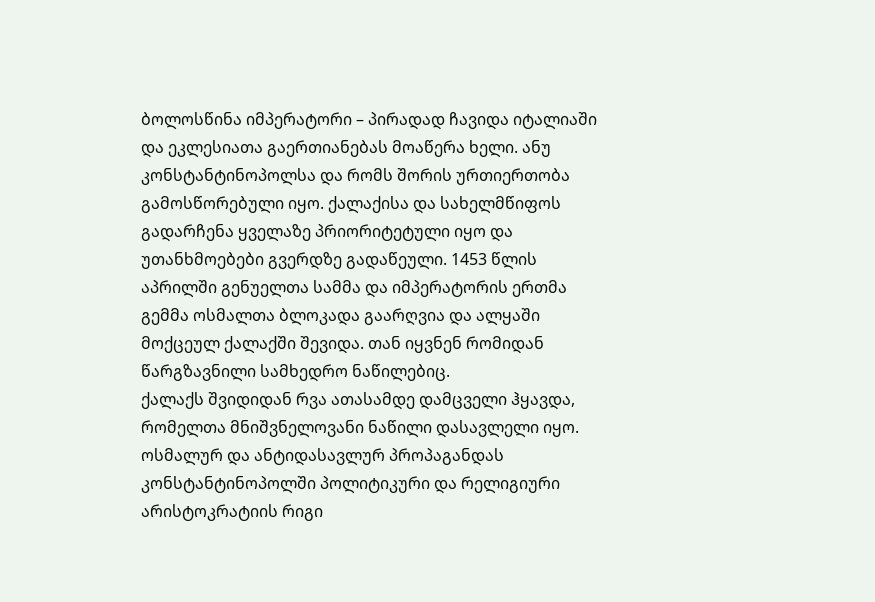ბოლოსწინა იმპერატორი – პირადად ჩავიდა იტალიაში და ეკლესიათა გაერთიანებას მოაწერა ხელი. ანუ კონსტანტინოპოლსა და რომს შორის ურთიერთობა გამოსწორებული იყო. ქალაქისა და სახელმწიფოს გადარჩენა ყველაზე პრიორიტეტული იყო და უთანხმოებები გვერდზე გადაწეული. 1453 წლის აპრილში გენუელთა სამმა და იმპერატორის ერთმა გემმა ოსმალთა ბლოკადა გაარღვია და ალყაში მოქცეულ ქალაქში შევიდა. თან იყვნენ რომიდან წარგზავნილი სამხედრო ნაწილებიც.
ქალაქს შვიდიდან რვა ათასამდე დამცველი ჰყავდა, რომელთა მნიშვნელოვანი ნაწილი დასავლელი იყო. ოსმალურ და ანტიდასავლურ პროპაგანდას კონსტანტინოპოლში პოლიტიკური და რელიგიური არისტოკრატიის რიგი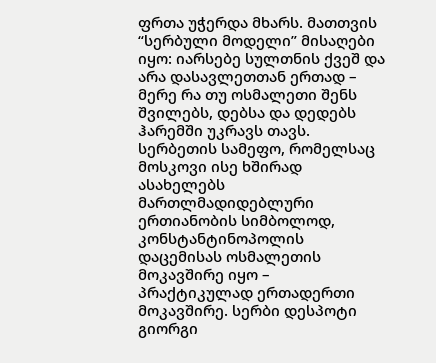ფრთა უჭერდა მხარს. მათთვის “სერბული მოდელი” მისაღები იყო: იარსებე სულთნის ქვეშ და არა დასავლეთთან ერთად – მერე რა თუ ოსმალეთი შენს შვილებს, დებსა და დედებს ჰარემში უკრავს თავს.
სერბეთის სამეფო, რომელსაც მოსკოვი ისე ხშირად ასახელებს მართლმადიდებლური ერთიანობის სიმბოლოდ, კონსტანტინოპოლის დაცემისას ოსმალეთის მოკავშირე იყო – პრაქტიკულად ერთადერთი მოკავშირე. სერბი დესპოტი გიორგი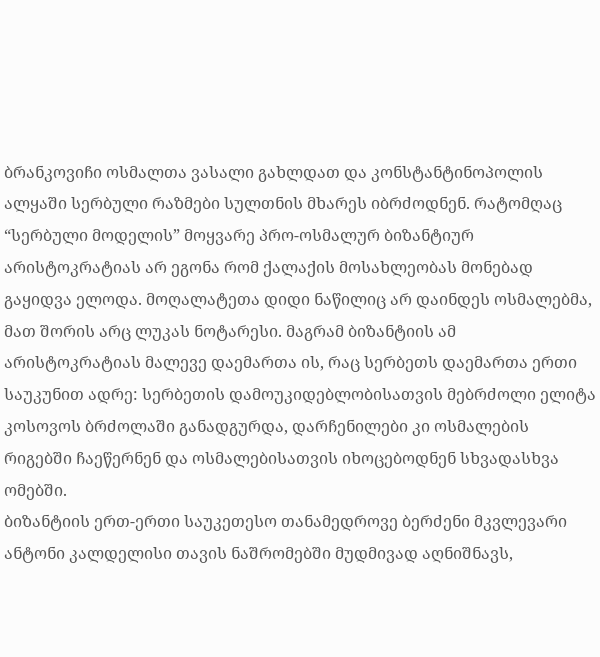ბრანკოვიჩი ოსმალთა ვასალი გახლდათ და კონსტანტინოპოლის ალყაში სერბული რაზმები სულთნის მხარეს იბრძოდნენ. რატომღაც “სერბული მოდელის” მოყვარე პრო-ოსმალურ ბიზანტიურ არისტოკრატიას არ ეგონა რომ ქალაქის მოსახლეობას მონებად გაყიდვა ელოდა. მოღალატეთა დიდი ნაწილიც არ დაინდეს ოსმალებმა, მათ შორის არც ლუკას ნოტარესი. მაგრამ ბიზანტიის ამ არისტოკრატიას მალევე დაემართა ის, რაც სერბეთს დაემართა ერთი საუკუნით ადრე: სერბეთის დამოუკიდებლობისათვის მებრძოლი ელიტა კოსოვოს ბრძოლაში განადგურდა, დარჩენილები კი ოსმალების რიგებში ჩაეწერნენ და ოსმალებისათვის იხოცებოდნენ სხვადასხვა ომებში.
ბიზანტიის ერთ-ერთი საუკეთესო თანამედროვე ბერძენი მკვლევარი ანტონი კალდელისი თავის ნაშრომებში მუდმივად აღნიშნავს,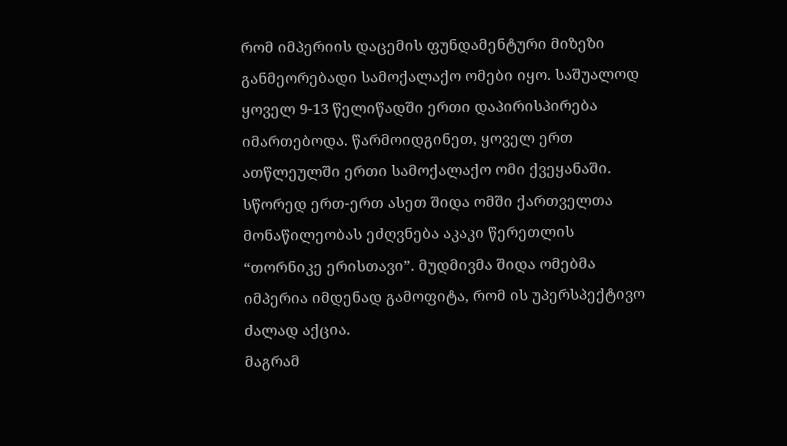რომ იმპერიის დაცემის ფუნდამენტური მიზეზი განმეორებადი სამოქალაქო ომები იყო. საშუალოდ ყოველ 9-13 წელიწადში ერთი დაპირისპირება იმართებოდა. წარმოიდგინეთ, ყოველ ერთ ათწლეულში ერთი სამოქალაქო ომი ქვეყანაში. სწორედ ერთ-ერთ ასეთ შიდა ომში ქართველთა მონაწილეობას ეძღვნება აკაკი წერეთლის “თორნიკე ერისთავი”. მუდმივმა შიდა ომებმა იმპერია იმდენად გამოფიტა, რომ ის უპერსპექტივო ძალად აქცია.
მაგრამ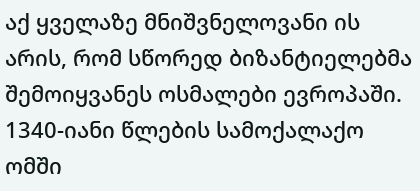აქ ყველაზე მნიშვნელოვანი ის არის, რომ სწორედ ბიზანტიელებმა შემოიყვანეს ოსმალები ევროპაში. 1340-იანი წლების სამოქალაქო ომში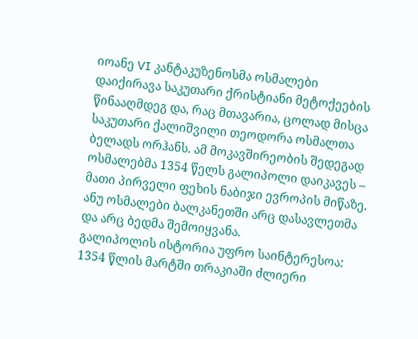იოანე VI კანტაკუზენოსმა ოსმალები დაიქირავა საკუთარი ქრისტიანი მეტოქეების წინააღმდეგ და, რაც მთავარია, ცოლად მისცა საკუთარი ქალიშვილი თეოდორა ოსმალთა ბელადს ორჰანს. ამ მოკავშირეობის შედეგად ოსმალებმა 1354 წელს გალიპოლი დაიკავეს – მათი პირველი ფეხის ნაბიჯი ევროპის მიწაზე. ანუ ოსმალები ბალკანეთში არც დასავლეთმა და არც ბედმა შემოიყვანა.
გალიპოლის ისტორია უფრო საინტერესოა: 1354 წლის მარტში თრაკიაში ძლიერი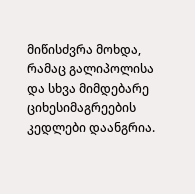მიწისძვრა მოხდა, რამაც გალიპოლისა და სხვა მიმდებარე ციხესიმაგრეების კედლები დაანგრია.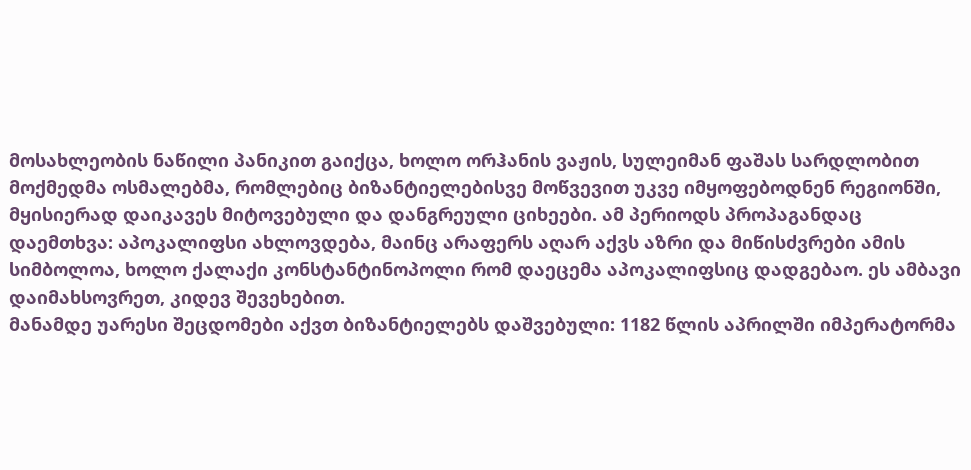მოსახლეობის ნაწილი პანიკით გაიქცა, ხოლო ორჰანის ვაჟის, სულეიმან ფაშას სარდლობით მოქმედმა ოსმალებმა, რომლებიც ბიზანტიელებისვე მოწვევით უკვე იმყოფებოდნენ რეგიონში, მყისიერად დაიკავეს მიტოვებული და დანგრეული ციხეები. ამ პერიოდს პროპაგანდაც დაემთხვა: აპოკალიფსი ახლოვდება, მაინც არაფერს აღარ აქვს აზრი და მიწისძვრები ამის სიმბოლოა, ხოლო ქალაქი კონსტანტინოპოლი რომ დაეცემა აპოკალიფსიც დადგებაო. ეს ამბავი დაიმახსოვრეთ, კიდევ შევეხებით.
მანამდე უარესი შეცდომები აქვთ ბიზანტიელებს დაშვებული: 1182 წლის აპრილში იმპერატორმა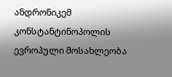ანდრონიკემ კონსტანტინოპოლის ევროპული მოსახლეობა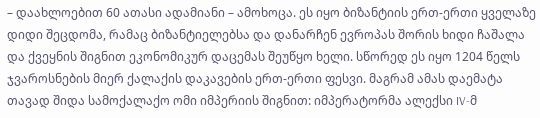– დაახლოებით 60 ათასი ადამიანი – ამოხოცა. ეს იყო ბიზანტიის ერთ-ერთი ყველაზე დიდი შეცდომა, რამაც ბიზანტიელებსა და დანარჩენ ევროპას შორის ხიდი ჩაშალა და ქვეყნის შიგნით ეკონომიკურ დაცემას შეუწყო ხელი. სწორედ ეს იყო 1204 წელს ჯვაროსნების მიერ ქალაქის დაკავების ერთ-ერთი ფესვი. მაგრამ ამას დაემატა თავად შიდა სამოქალაქო ომი იმპერიის შიგნით: იმპერატორმა ალექსი IV-მ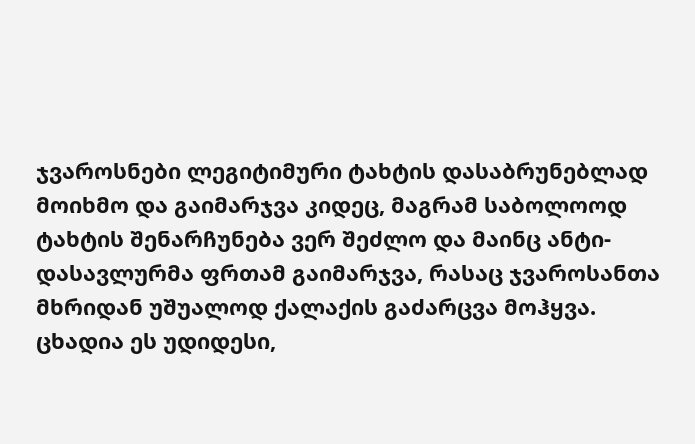ჯვაროსნები ლეგიტიმური ტახტის დასაბრუნებლად მოიხმო და გაიმარჯვა კიდეც, მაგრამ საბოლოოდ ტახტის შენარჩუნება ვერ შეძლო და მაინც ანტი-დასავლურმა ფრთამ გაიმარჯვა, რასაც ჯვაროსანთა მხრიდან უშუალოდ ქალაქის გაძარცვა მოჰყვა. ცხადია ეს უდიდესი,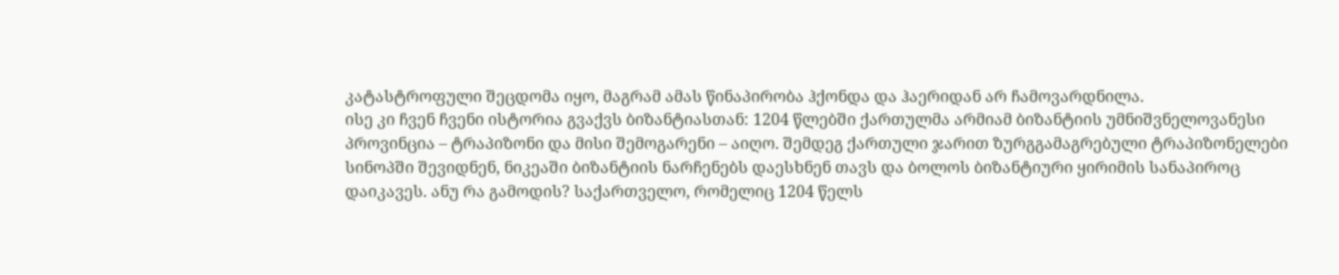კატასტროფული შეცდომა იყო, მაგრამ ამას წინაპირობა ჰქონდა და ჰაერიდან არ ჩამოვარდნილა.
ისე კი ჩვენ ჩვენი ისტორია გვაქვს ბიზანტიასთან: 1204 წლებში ქართულმა არმიამ ბიზანტიის უმნიშვნელოვანესი პროვინცია – ტრაპიზონი და მისი შემოგარენი – აიღო. შემდეგ ქართული ჯარით ზურგგამაგრებული ტრაპიზონელები სინოპში შევიდნენ, ნიკეაში ბიზანტიის ნარჩენებს დაესხნენ თავს და ბოლოს ბიზანტიური ყირიმის სანაპიროც დაიკავეს. ანუ რა გამოდის? საქართველო, რომელიც 1204 წელს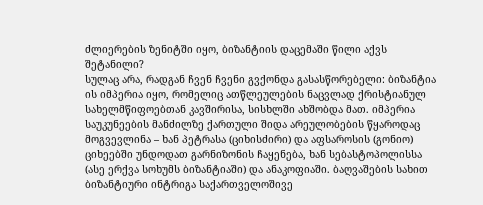ძლიერების ზენიტში იყო, ბიზანტიის დაცემაში წილი აქვს შეტანილი?
სულაც არა, რადგან ჩვენ ჩვენი გვქონდა გასასწორებელი: ბიზანტია ის იმპერია იყო, რომელიც ათწლეულების ნაცვლად ქრისტიანულ სახელმწიფოებთან კავშირისა, სისხლში ახშობდა მათ. იმპერია საუკუნეების მანძილზე ქართული შიდა არეულობების წყაროდაც მოგვევლინა – ხან პეტრასა (ციხისძირი) და აფსაროსის (გონიო) ციხეებში უნდოდათ გარნიზონის ჩაყენება, ხან სებასტოპოლისსა (ასე ერქვა სოხუმს ბიზანტიაში) და ანაკოფიაში. ბაღვაშების სახით ბიზანტიური ინტრიგა საქართველოშივე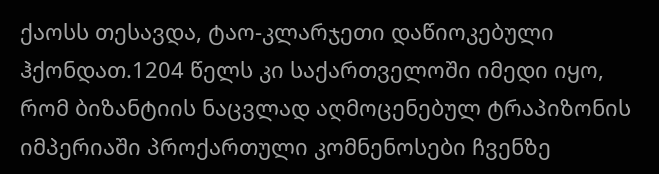ქაოსს თესავდა, ტაო-კლარჯეთი დაწიოკებული ჰქონდათ.1204 წელს კი საქართველოში იმედი იყო, რომ ბიზანტიის ნაცვლად აღმოცენებულ ტრაპიზონის იმპერიაში პროქართული კომნენოსები ჩვენზე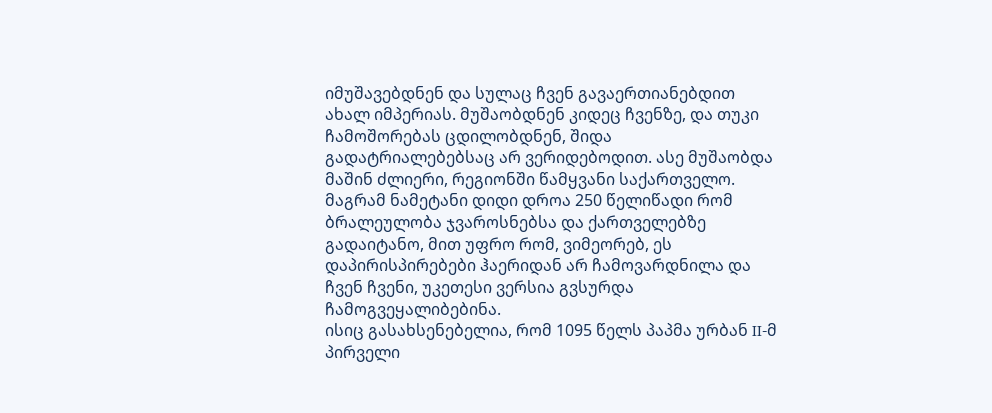იმუშავებდნენ და სულაც ჩვენ გავაერთიანებდით ახალ იმპერიას. მუშაობდნენ კიდეც ჩვენზე, და თუკი ჩამოშორებას ცდილობდნენ, შიდა გადატრიალებებსაც არ ვერიდებოდით. ასე მუშაობდა მაშინ ძლიერი, რეგიონში წამყვანი საქართველო. მაგრამ ნამეტანი დიდი დროა 250 წელიწადი რომ ბრალეულობა ჯვაროსნებსა და ქართველებზე გადაიტანო, მით უფრო რომ, ვიმეორებ, ეს დაპირისპირებები ჰაერიდან არ ჩამოვარდნილა და ჩვენ ჩვენი, უკეთესი ვერსია გვსურდა ჩამოგვეყალიბებინა.
ისიც გასახსენებელია, რომ 1095 წელს პაპმა ურბან II-მ პირველი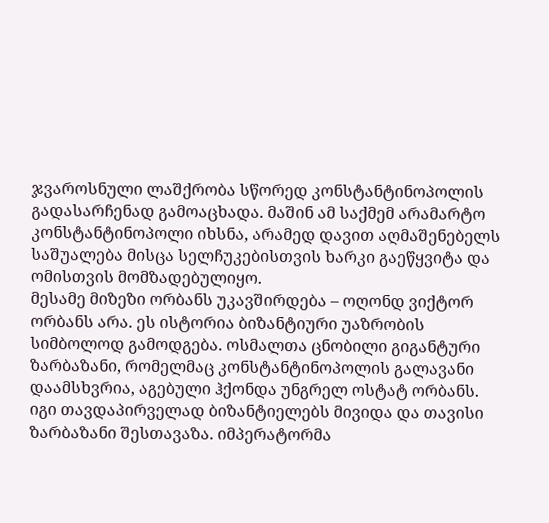ჯვაროსნული ლაშქრობა სწორედ კონსტანტინოპოლის გადასარჩენად გამოაცხადა. მაშინ ამ საქმემ არამარტო კონსტანტინოპოლი იხსნა, არამედ დავით აღმაშენებელს საშუალება მისცა სელჩუკებისთვის ხარკი გაეწყვიტა და ომისთვის მომზადებულიყო.
მესამე მიზეზი ორბანს უკავშირდება – ოღონდ ვიქტორ ორბანს არა. ეს ისტორია ბიზანტიური უაზრობის სიმბოლოდ გამოდგება. ოსმალთა ცნობილი გიგანტური ზარბაზანი, რომელმაც კონსტანტინოპოლის გალავანი დაამსხვრია, აგებული ჰქონდა უნგრელ ოსტატ ორბანს. იგი თავდაპირველად ბიზანტიელებს მივიდა და თავისი ზარბაზანი შესთავაზა. იმპერატორმა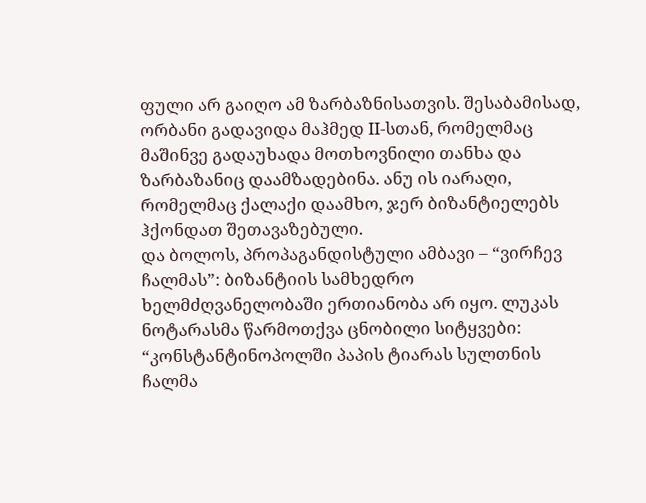ფული არ გაიღო ამ ზარბაზნისათვის. შესაბამისად, ორბანი გადავიდა მაჰმედ II-სთან, რომელმაც მაშინვე გადაუხადა მოთხოვნილი თანხა და ზარბაზანიც დაამზადებინა. ანუ ის იარაღი, რომელმაც ქალაქი დაამხო, ჯერ ბიზანტიელებს ჰქონდათ შეთავაზებული.
და ბოლოს, პროპაგანდისტული ამბავი – “ვირჩევ ჩალმას”: ბიზანტიის სამხედრო ხელმძღვანელობაში ერთიანობა არ იყო. ლუკას ნოტარასმა წარმოთქვა ცნობილი სიტყვები: “კონსტანტინოპოლში პაპის ტიარას სულთნის ჩალმა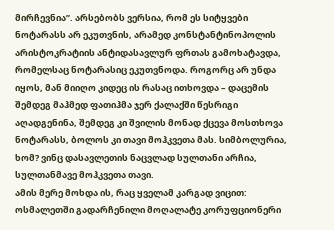მირჩევნია”. არსებობს ვერსია, რომ ეს სიტყვები ნოტარასს არ ეკუთვნის, არამედ კონსტანტინოპოლის არისტოკრატიის ანტიდასავლურ ფრთას გამოხატავდა, რომელსაც ნოტარასიც ეკუთვნოდა. როგორც არ უნდა იყოს, მან მიიღო კიდეც ის რასაც ითხოვდა – დაცემის შემდეგ მაჰმედ ფათიჰმა ჯერ ქალაქში წესრიგი აღადგენინა, შემდეგ კი შვილის მონად ქცევა მოსთხოვა ნოტარასს, ბოლოს კი თავი მოჰკვეთა მას. სიმბოლურია, ხომ? ვინც დასავლეთის ნაცვლად სულთანი არჩია, სულთანმავე მოჰკვეთა თავი.
ამის მერე მოხდა ის, რაც ყველამ კარგად ვიცით: ოსმალეთში გადარჩენილი მოღალატე კორუფციონერი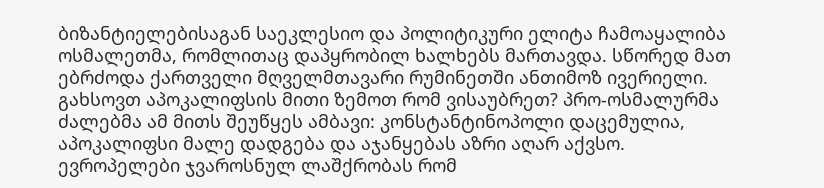ბიზანტიელებისაგან საეკლესიო და პოლიტიკური ელიტა ჩამოაყალიბა ოსმალეთმა, რომლითაც დაპყრობილ ხალხებს მართავდა. სწორედ მათ ებრძოდა ქართველი მღველმთავარი რუმინეთში ანთიმოზ ივერიელი.
გახსოვთ აპოკალიფსის მითი ზემოთ რომ ვისაუბრეთ? პრო-ოსმალურმა ძალებმა ამ მითს შეუწყეს ამბავი: კონსტანტინოპოლი დაცემულია, აპოკალიფსი მალე დადგება და აჯანყებას აზრი აღარ აქვსო. ევროპელები ჯვაროსნულ ლაშქრობას რომ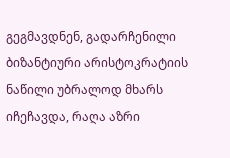გეგმავდნენ, გადარჩენილი ბიზანტიური არისტოკრატიის ნაწილი უბრალოდ მხარს იჩეჩავდა, რაღა აზრი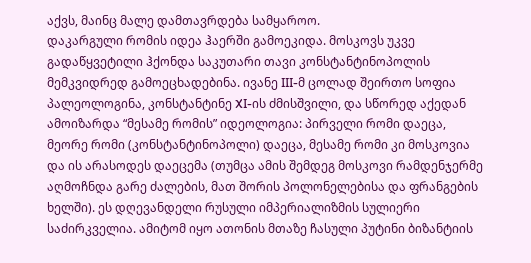აქვს, მაინც მალე დამთავრდება სამყაროო.
დაკარგული რომის იდეა ჰაერში გამოეკიდა. მოსკოვს უკვე გადაწყვეტილი ჰქონდა საკუთარი თავი კონსტანტინოპოლის მემკვიდრედ გამოეცხადებინა. ივანე III-მ ცოლად შეირთო სოფია პალეოლოგინა, კონსტანტინე XI-ის ძმისშვილი, და სწორედ აქედან ამოიზარდა “მესამე რომის” იდეოლოგია: პირველი რომი დაეცა, მეორე რომი (კონსტანტინოპოლი) დაეცა, მესამე რომი კი მოსკოვია და ის არასოდეს დაეცემა (თუმცა ამის შემდეგ მოსკოვი რამდენჯერმე აღმოჩნდა გარე ძალების, მათ შორის პოლონელებისა და ფრანგების ხელში). ეს დღევანდელი რუსული იმპერიალიზმის სულიერი საძირკველია. ამიტომ იყო ათონის მთაზე ჩასული პუტინი ბიზანტიის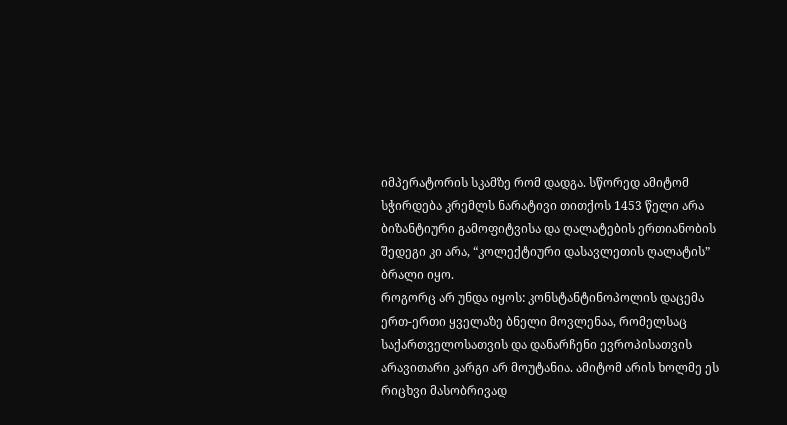იმპერატორის სკამზე რომ დადგა. სწორედ ამიტომ სჭირდება კრემლს ნარატივი თითქოს 1453 წელი არა ბიზანტიური გამოფიტვისა და ღალატების ერთიანობის შედეგი კი არა, “კოლექტიური დასავლეთის ღალატის” ბრალი იყო.
როგორც არ უნდა იყოს: კონსტანტინოპოლის დაცემა ერთ-ერთი ყველაზე ბნელი მოვლენაა, რომელსაც საქართველოსათვის და დანარჩენი ევროპისათვის არავითარი კარგი არ მოუტანია. ამიტომ არის ხოლმე ეს რიცხვი მასობრივად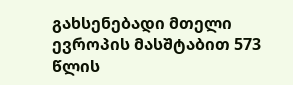გახსენებადი მთელი ევროპის მასშტაბით 573 წლის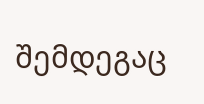შემდეგაც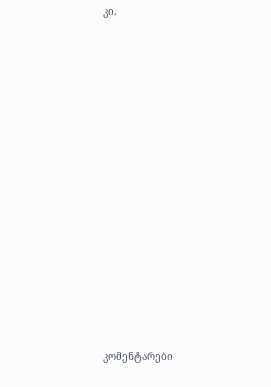კი.














კომენტარები